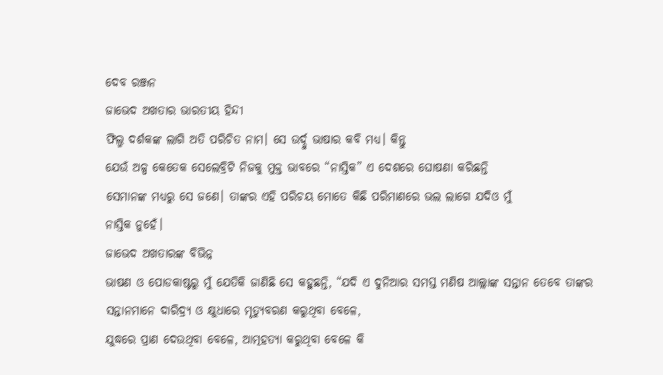ଦେବ ରଞ୍ଜନ
ଜାଭେଦ ଅଖତାର ଭାରତୀୟ ହିନ୍ଦୀ
ଫିଲ୍ମ ଦର୍ଶକଙ୍କ ଲାଗି ଅତି ପରିଚିତ ନାମ। ସେ ଉର୍ଦ୍ଦୁ ଭାଷାର କବି ମଧ୍ୟ। କିନ୍ତୁ
ଯେଉଁ ଅଳ୍ପ କେତେକ ସେଲେବ୍ରିଟି ନିଜକୁ ମୁକ୍ତ ଭାବରେ “ନାସ୍ତିକ” ଏ ଦେଶରେ ଘୋଷଣା କରିଛନ୍ତି
ସେମାନଙ୍କ ମଧ୍ୟରୁ ସେ ଜଣେ। ତାଙ୍କର ଏହି ପରିଚୟ ମୋତେ କିଛି ପରିମାଣରେ ଭଲ ଲାଗେ ଯଦିଓ ମୁଁ
ନାସ୍ତିକ ନୁହେଁ।
ଜାଭେଦ ଅଖତାରଙ୍କ ବିଭିନ୍ନ
ଭାଷଣ ଓ ପୋଡକାଷ୍ଟରୁ ମୁଁ ଯେତିକି ଜାଣିଛି ସେ କହୁଛନ୍ତି, “ଯଦି ଏ ଦୁନିଆର ସମସ୍ତ ମଣିଷ ଆଲ୍ଲାଙ୍କ ସନ୍ତାନ ତେବେ ତାଙ୍କର
ସନ୍ତାନମାନେ ଦାରିଦ୍ର୍ଯ ଓ କ୍ଷୁଧାରେ ମୃତ୍ୟୁବରଣ କରୁଥିବା ବେଳେ,
ଯୁଦ୍ଧରେ ପ୍ରାଣ ଦେଉଥିବା ବେଳେ, ଆତ୍ମହତ୍ୟା କରୁଥିବା ବେଳେ କି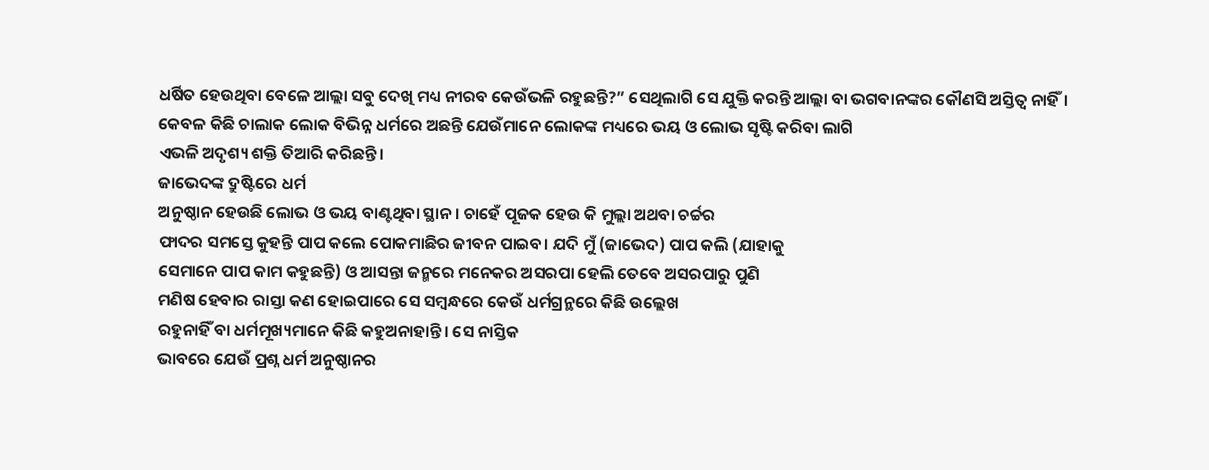ଧର୍ଷିତ ହେଉଥିବା ବେଳେ ଆଲ୍ଲା ସବୁ ଦେଖି ମଧ୍ୟ ନୀରବ କେଉଁଭଳି ରହୁଛନ୍ତି?” ସେଥିଲାଗି ସେ ଯୁକ୍ତି କରନ୍ତି ଆଲ୍ଲା ବା ଭଗବାନଙ୍କର କୌଣସି ଅସ୍ତିତ୍ଵ ନାହିଁ।
କେବଳ କିଛି ଚାଲାକ ଲୋକ ବିଭିନ୍ନ ଧର୍ମରେ ଅଛନ୍ତି ଯେଉଁମାନେ ଲୋକଙ୍କ ମଧ୍ୟରେ ଭୟ ଓ ଲୋଭ ସୃଷ୍ଟି କରିବା ଲାଗି
ଏଭଳି ଅଦୃଶ୍ୟ ଶକ୍ତି ତିଆରି କରିଛନ୍ତି।
ଜାଭେଦଙ୍କ ଦ୍ରୁଷ୍ଟିରେ ଧର୍ମ
ଅନୁଷ୍ଠାନ ହେଉଛି ଲୋଭ ଓ ଭୟ ବାଣ୍ଟଥିବା ସ୍ଥାନ। ଚାହେଁ ପୂଜକ ହେଉ କି ମୁଲ୍ଲା ଅଥବା ଚର୍ଚ୍ଚର
ଫାଦର ସମସ୍ତେ କୁହନ୍ତି ପାପ କଲେ ପୋକମାଛିର ଜୀବନ ପାଇବ। ଯଦି ମୁଁ (ଜାଭେଦ) ପାପ କଲି (ଯାହାକୁ
ସେମାନେ ପାପ କାମ କହୁଛନ୍ତି) ଓ ଆସନ୍ତା ଜନ୍ମରେ ମନେକର ଅସରପା ହେଲି ତେବେ ଅସରପାରୁ ପୁଣି
ମଣିଷ ହେବାର ରାସ୍ତା କଣ ହୋଇପାରେ ସେ ସମ୍ବନ୍ଧରେ କେଉଁ ଧର୍ମଗ୍ରନ୍ଥରେ କିଛି ଉଲ୍ଲେଖ
ରହୁନାହିଁ ବା ଧର୍ମମୂଖ୍ୟମାନେ କିଛି କହୁଅନାହାନ୍ତି। ସେ ନାସ୍ତିକ
ଭାବରେ ଯେଉଁ ପ୍ରଶ୍ନ ଧର୍ମ ଅନୁଷ୍ଠାନର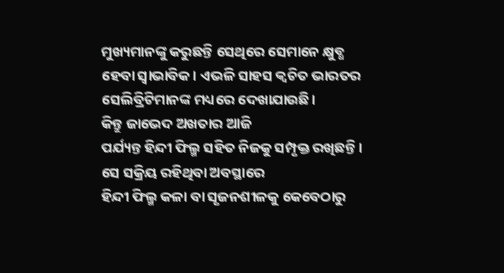ମୁଖ୍ୟମାନଙ୍କୁ କରୁଛନ୍ତି ସେଥିରେ ସେମାନେ କ୍ଷୁବ୍ଧ
ହେବା ସ୍ଵାଭାବିକ। ଏଭଳି ସାହସ କ୍ଵଚିତ ଭାରତର ସେଲିବ୍ରିଟିମାନଙ୍କ ମଧ୍ୟରେ ଦେଖାଯାଉଛି।
କିନ୍ତୁ ଜାଭେଦ ଅଖତାର ଆଜି
ପର୍ଯ୍ୟନ୍ତ ହିନ୍ଦୀ ଫିଲ୍ମ ସହିତ ନିଜକୁ ସମ୍ପୃକ୍ତ ରଖିଛନ୍ତି। ସେ ସକ୍ରିୟ ରହିଥିବା ଅବସ୍ଥାରେ
ହିନ୍ଦୀ ଫିଲ୍ମ କଳା ବା ସୃଜନଶୀଳକୁ କେବେଠାରୁ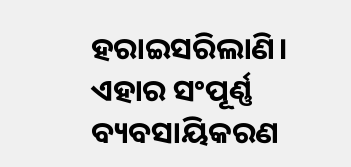ହରାଇସରିଲାଣି। ଏହାର ସଂପୂର୍ଣ୍ଣ ବ୍ୟବସାୟିକରଣ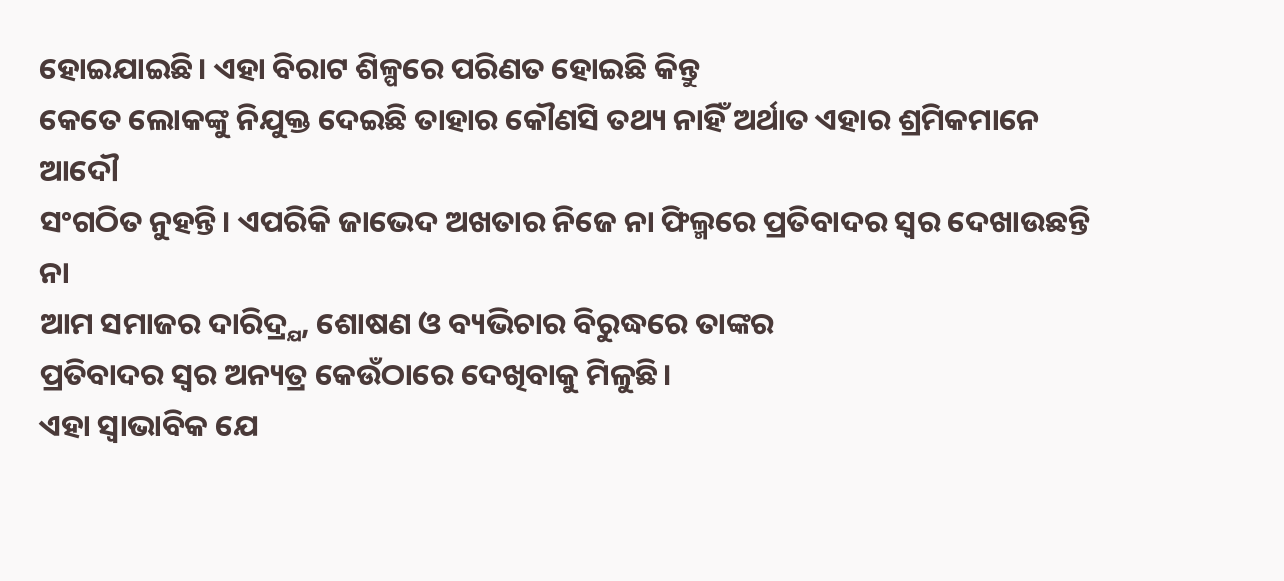ହୋଇଯାଇଛି। ଏହା ବିରାଟ ଶିଳ୍ପରେ ପରିଣତ ହୋଇଛି କିନ୍ତୁ
କେତେ ଲୋକଙ୍କୁ ନିଯୁକ୍ତ ଦେଇଛି ତାହାର କୌଣସି ତଥ୍ୟ ନାହିଁ ଅର୍ଥାତ ଏହାର ଶ୍ରମିକମାନେ ଆଦୌ
ସଂଗଠିତ ନୁହନ୍ତି। ଏପରିକି ଜାଭେଦ ଅଖତାର ନିଜେ ନା ଫିଲ୍ମରେ ପ୍ରତିବାଦର ସ୍ଵର ଦେଖାଉଛନ୍ତି ନା
ଆମ ସମାଜର ଦାରିଦ୍ର୍ଯ, ଶୋଷଣ ଓ ବ୍ୟଭିଚାର ବିରୁଦ୍ଧରେ ତାଙ୍କର
ପ୍ରତିବାଦର ସ୍ଵର ଅନ୍ୟତ୍ର କେଉଁଠାରେ ଦେଖିବାକୁ ମିଳୁଛି।
ଏହା ସ୍ଵାଭାବିକ ଯେ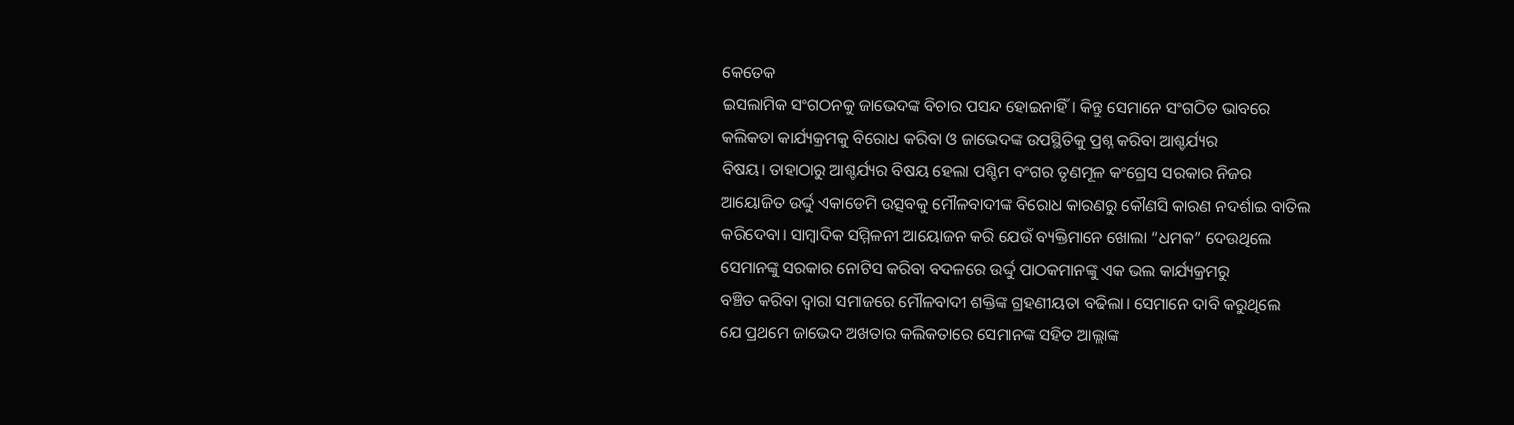କେତେକ
ଇସଲାମିକ ସଂଗଠନକୁ ଜାଭେଦଙ୍କ ବିଚାର ପସନ୍ଦ ହୋଇନାହିଁ। କିନ୍ତୁ ସେମାନେ ସଂଗଠିତ ଭାବରେ
କଲିକତା କାର୍ଯ୍ୟକ୍ରମକୁ ବିରୋଧ କରିବା ଓ ଜାଭେଦଙ୍କ ଉପସ୍ଥିତିକୁ ପ୍ରଶ୍ନ କରିବା ଆଶ୍ଚର୍ଯ୍ୟର
ବିଷୟ। ତାହାଠାରୁ ଆଶ୍ଚର୍ଯ୍ୟର ବିଷୟ ହେଲା ପଶ୍ଚିମ ବଂଗର ତୃଣମୂଳ କଂଗ୍ରେସ ସରକାର ନିଜର
ଆୟୋଜିତ ଉର୍ଦ୍ଦୁ ଏକାଡେମି ଉତ୍ସବକୁ ମୌଳବାଦୀଙ୍କ ବିରୋଧ କାରଣରୁ କୌଣସି କାରଣ ନଦର୍ଶାଇ ବାତିଲ
କରିଦେବା। ସାମ୍ବାଦିକ ସମ୍ମିଳନୀ ଆୟୋଜନ କରି ଯେଉଁ ବ୍ୟକ୍ତିମାନେ ଖୋଲା “ଧମକ” ଦେଉଥିଲେ
ସେମାନଙ୍କୁ ସରକାର ନୋଟିସ କରିବା ବଦଳରେ ଉର୍ଦ୍ଦୁ ପାଠକମାନଙ୍କୁ ଏକ ଭଲ କାର୍ଯ୍ୟକ୍ରମରୁ
ବଞ୍ଚିତ କରିବା ଦ୍ଵାରା ସମାଜରେ ମୌଳବାଦୀ ଶକ୍ତିଙ୍କ ଗ୍ରହଣୀୟତା ବଢିଲା। ସେମାନେ ଦାବି କରୁଥିଲେ
ଯେ ପ୍ରଥମେ ଜାଭେଦ ଅଖତାର କଲିକତାରେ ସେମାନଙ୍କ ସହିତ ଆଲ୍ଲାଙ୍କ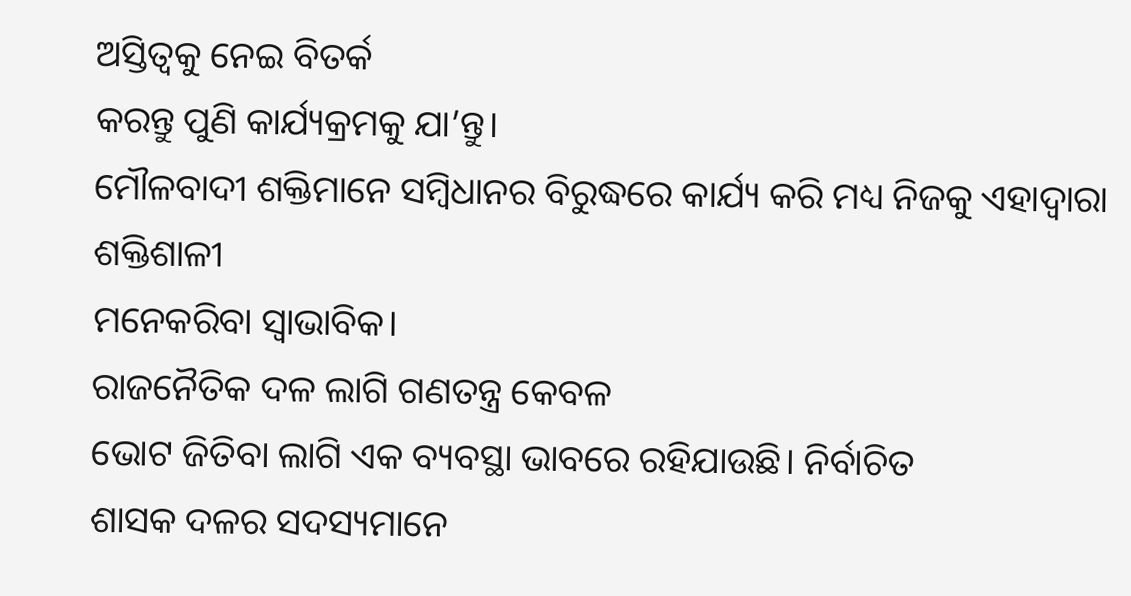ଅସ୍ତିତ୍ଵକୁ ନେଇ ବିତର୍କ
କରନ୍ତୁ ପୁଣି କାର୍ଯ୍ୟକ୍ରମକୁ ଯା’ନ୍ତୁ।
ମୌଳବାଦୀ ଶକ୍ତିମାନେ ସମ୍ବିଧାନର ବିରୁଦ୍ଧରେ କାର୍ଯ୍ୟ କରି ମଧ୍ୟ ନିଜକୁ ଏହାଦ୍ବାରା ଶକ୍ତିଶାଳୀ
ମନେକରିବା ସ୍ଵାଭାବିକ।
ରାଜନୈତିକ ଦଳ ଲାଗି ଗଣତନ୍ତ୍ର କେବଳ
ଭୋଟ ଜିତିବା ଲାଗି ଏକ ବ୍ୟବସ୍ଥା ଭାବରେ ରହିଯାଉଛି। ନିର୍ବାଚିତ
ଶାସକ ଦଳର ସଦସ୍ୟମାନେ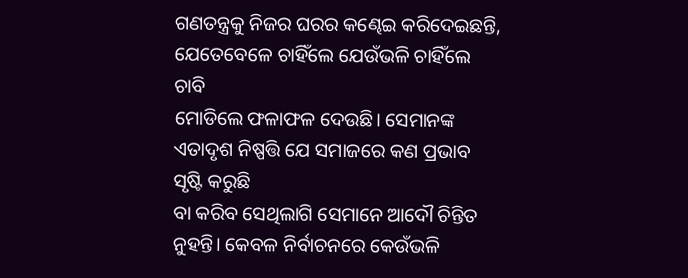ଗଣତନ୍ତ୍ରକୁ ନିଜର ଘରର କଣ୍ଢେଇ କରିଦେଇଛନ୍ତି, ଯେତେବେଳେ ଚାହିଁଲେ ଯେଉଁଭଳି ଚାହିଁଲେ ଚାବି
ମୋଡିଲେ ଫଳାଫଳ ଦେଉଛି। ସେମାନଙ୍କ ଏତାଦୃଶ ନିଷ୍ପତ୍ତି ଯେ ସମାଜରେ କଣ ପ୍ରଭାବ ସୃଷ୍ଟି କରୁଛି
ବା କରିବ ସେଥିଲାଗି ସେମାନେ ଆଦୌ ଚିନ୍ତିତ ନୁହନ୍ତି। କେବଳ ନିର୍ବାଚନରେ କେଉଁଭଳି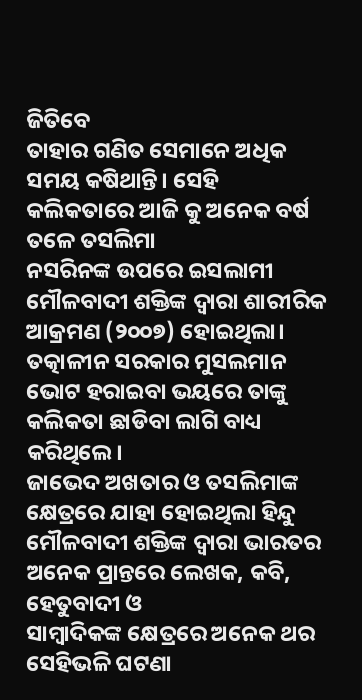ଜିତିବେ
ତାହାର ଗଣିତ ସେମାନେ ଅଧିକ ସମୟ କଷିଥାନ୍ତି। ସେହି କଲିକତାରେ ଆଜି କୁ ଅନେକ ବର୍ଷ ତଳେ ତସଲିମା
ନସରିନଙ୍କ ଉପରେ ଇସଲାମୀ ମୌଳବାଦୀ ଶକ୍ତିଙ୍କ ଦ୍ଵାରା ଶାରୀରିକ ଆକ୍ରମଣ (୨୦୦୭) ହୋଇଥିଲା।
ତତ୍କାଳୀନ ସରକାର ମୁସଲମାନ ଭୋଟ ହରାଇବା ଭୟରେ ତାଙ୍କୁ କଲିକତା ଛାଡିବା ଲାଗି ବାଧ୍ୟ
କରିଥିଲେ।
ଜାଭେଦ ଅଖତାର ଓ ତସଲିମାଙ୍କ
କ୍ଷେତ୍ରରେ ଯାହା ହୋଇଥିଲା ହିନ୍ଦୁ ମୌଳବାଦୀ ଶକ୍ତିଙ୍କ ଦ୍ଵାରା ଭାରତର ଅନେକ ପ୍ରାନ୍ତରେ ଲେଖକ, କବି, ହେତୁବାଦୀ ଓ
ସାମ୍ବାଦିକଙ୍କ କ୍ଷେତ୍ରରେ ଅନେକ ଥର ସେହିଭଳି ଘଟଣା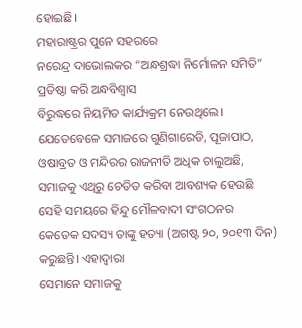ହୋଇଛି।
ମହାରାଷ୍ଟ୍ରର ପୁନେ ସହରରେ
ନରେନ୍ଦ୍ର ଦାଭୋଲକର “ଅନ୍ଧଶ୍ରଦ୍ଧା ନିର୍ମୋଳନ ସମିତି” ପ୍ରତିଷ୍ଠା କରି ଅନ୍ଧବିଶ୍ଵାସ
ବିରୁଦ୍ଧରେ ନିୟମିତ କାର୍ଯ୍ୟକ୍ରମ ନେଉଥିଲେ। ଯେତେବେଳେ ସମାଜରେ ଗୁଣିଗାରେଡି, ପୂଜାପାଠ, ଓଷାବ୍ରତ ଓ ମନ୍ଦିରର ରାଜନୀତି ଅଧିକ ଚାଲୁଅଛି, ସମାଜକୁ ଏଥିରୁ ଚେତିତ କରିବା ଆବଶ୍ୟକ ହେଉଛି ସେହି ସମୟରେ ହିନ୍ଦୁ ମୌଳବାଦୀ ସଂଗଠନର
କେତେକ ସଦସ୍ୟ ତାଙ୍କୁ ହତ୍ୟା (ଅଗଷ୍ଟ ୨୦, ୨୦୧୩ ଦିନ) କରୁଛନ୍ତି। ଏହାଦ୍ବାରା
ସେମାନେ ସମାଜକୁ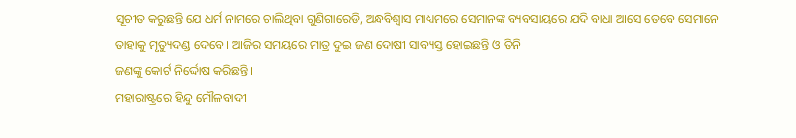ସୂଚୀତ କରୁଛନ୍ତି ଯେ ଧର୍ମ ନାମରେ ଚାଲିଥିବା ଗୁଣିଗାରେଡି, ଅନ୍ଧବିଶ୍ଵାସ ମାଧ୍ୟମରେ ସେମାନଙ୍କ ବ୍ୟବସାୟରେ ଯଦି ବାଧା ଆସେ ତେବେ ସେମାନେ
ତାହାକୁ ମୃତ୍ୟୁଦଣ୍ଡ ଦେବେ। ଆଜିର ସମୟରେ ମାତ୍ର ଦୁଇ ଜଣ ଦୋଷୀ ସାବ୍ୟସ୍ତ ହୋଇଛନ୍ତି ଓ ତିନି
ଜଣଙ୍କୁ କୋର୍ଟ ନିର୍ଦ୍ଦୋଷ କରିଛନ୍ତି।
ମହାରାଷ୍ଟ୍ରରେ ହିନ୍ଦୁ ମୌଳବାଦୀ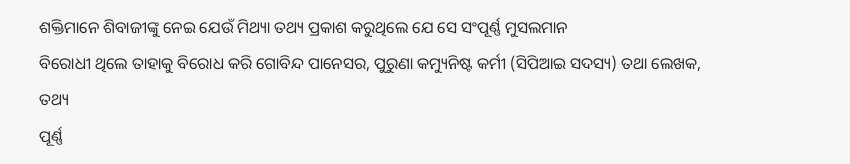ଶକ୍ତିମାନେ ଶିବାଜୀଙ୍କୁ ନେଇ ଯେଉଁ ମିଥ୍ୟା ତଥ୍ୟ ପ୍ରକାଶ କରୁଥିଲେ ଯେ ସେ ସଂପୂର୍ଣ୍ଣ ମୁସଲମାନ
ବିରୋଧୀ ଥିଲେ ତାହାକୁ ବିରୋଧ କରି ଗୋବିନ୍ଦ ପାନେସର, ପୁରୁଣା କମ୍ୟୁନିଷ୍ଟ କର୍ମୀ (ସିପିଆଇ ସଦସ୍ୟ) ତଥା ଲେଖକ, ତଥ୍ୟ
ପୂର୍ଣ୍ଣ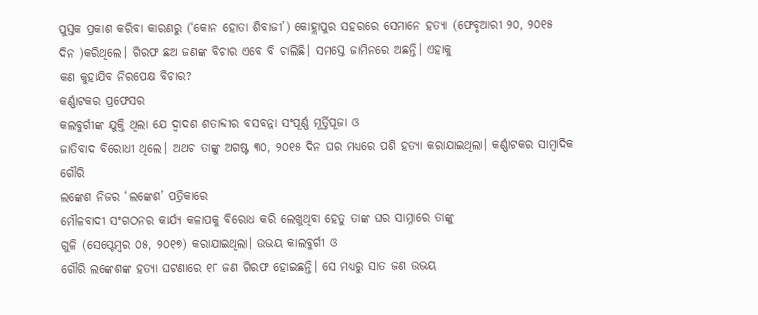ପୁସ୍ତକ ପ୍ରକାଶ କରିବା କାରଣରୁ (‘କୋନ ହୋତା ଶିବାଜୀ’) କୋହ୍ଲାପୁର ସହରରେ ସେମାନେ ହତ୍ୟା (ଫେବୃଆରୀ ୨୦, ୨୦୧୫
ଦିନ )କରିଥିଲେ। ଗିରଫ ଛଅ ଜଣଙ୍କ ବିଚାର ଏବେ ବି ଚାଲିଛି। ସମସ୍ତେ ଜାମିନରେ ଅଛନ୍ତି। ଏହାକୁ
କଣ କୁହାଯିବ ନିରପେକ୍ଷ ବିଚାର?
କର୍ଣ୍ଣାଟକର ପ୍ରଫେସର
କଲବୁର୍ଗୀଙ୍କ ଯୁକ୍ତି ଥିଲା ଯେ ଦ୍ଵାଦଶ ଶତାବ୍ଦୀର ବସବନ୍ନା ସଂପୂର୍ଣ୍ଣ ମୂର୍ତ୍ତିପୂଜା ଓ
ଜାତିବାଦ ବିରୋଧୀ ଥିଲେ। ଅଥଚ ତାଙ୍କୁ ଅଗଷ୍ଟ ୩୦, ୨୦୧୫ ଦିନ ଘର ମଧ୍ୟରେ ପଶି ହତ୍ୟା କରାଯାଇଥିଲା। କର୍ଣ୍ଣାଟକର ସାମ୍ବାଦିକ ଗୌରି
ଲଙ୍କେଶ ନିଜର ‘ଲଙ୍କେଶ’ ପତ୍ରିକାରେ
ମୌଳବାଦୀ ସଂଗଠନର କାର୍ଯ୍ୟ କଳାପକୁ ବିରୋଧ କରି ଲେଖୁଥିବା ହେତୁ ତାଙ୍କ ଘର ସାମ୍ନାରେ ତାଙ୍କୁ
ଗୁଳି (ସେପ୍ଟେମ୍ବର ୦୫, ୨୦୧୭) କରାଯାଇଥିଲା। ଉଭୟ କାଲବୁର୍ଗୀ ଓ
ଗୌରି ଲଙ୍କେଶଙ୍କ ହତ୍ୟା ଘଟଣାରେ ୧୮ ଜଣ ଗିରଫ ହୋଇଛନ୍ତି। ସେ ମଧ୍ୟରୁ ସାତ ଜଣ ଉଭୟ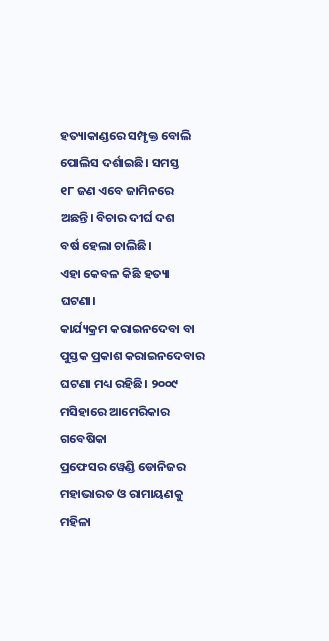ହତ୍ୟାକାଣ୍ଡରେ ସମ୍ପୃକ୍ତ ବୋଲି ପୋଲିସ ଦର୍ଶାଇଛି। ସମସ୍ତ
୧୮ ଜଣ ଏବେ ଜାମିନରେ ଅଛନ୍ତି। ବିଚାର ଦୀର୍ଘ ଦଶ
ବର୍ଷ ହେଲା ଚାଲିଛି।
ଏହା କେବଳ କିଛି ହତ୍ୟା ଘଟଣା।
କାର୍ଯ୍ୟକ୍ରମ କରାଇନଦେବା ବା ପୁସ୍ତକ ପ୍ରକାଶ କରାଇନଦେବାର ଘଟଣା ମଧ୍ୟ ରହିଛି। ୨୦୦୯ ମସିହାରେ ଆମେରିକାର ଗବେଷିକା
ପ୍ରଫେସର ୱେଣ୍ଡି ଡୋନିଜର ମହାଭାରତ ଓ ରାମାୟଣକୁ ମହିଳା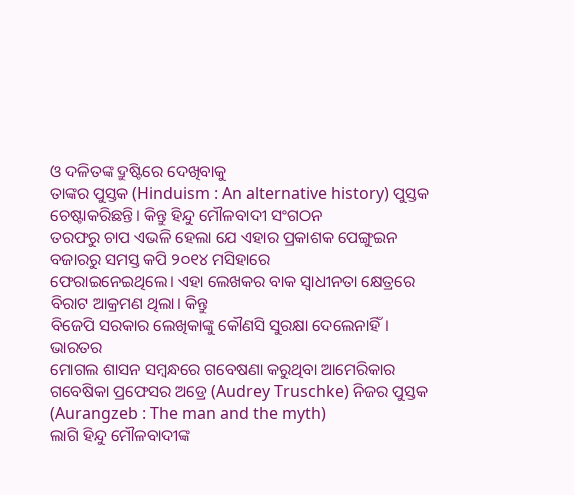ଓ ଦଳିତଙ୍କ ଦ୍ରୁଷ୍ଟିରେ ଦେଖିବାକୁ
ତାଙ୍କର ପୁସ୍ତକ (Hinduism : An alternative history) ପୁସ୍ତକ ଚେଷ୍ଟାକରିଛନ୍ତି। କିନ୍ତୁ ହିନ୍ଦୁ ମୌଳବାଦୀ ସଂଗଠନ
ତରଫରୁ ଚାପ ଏଭଳି ହେଲା ଯେ ଏହାର ପ୍ରକାଶକ ପେଙ୍ଗୁଇନ ବଜାରରୁ ସମସ୍ତ କପି ୨୦୧୪ ମସିହାରେ
ଫେରାଇନେଇଥିଲେ। ଏହା ଲେଖକର ବାକ ସ୍ଵାଧୀନତା କ୍ଷେତ୍ରରେ ବିରାଟ ଆକ୍ରମଣ ଥିଲା। କିନ୍ତୁ
ବିଜେପି ସରକାର ଲେଖିକାଙ୍କୁ କୌଣସି ସୁରକ୍ଷା ଦେଲେନାହିଁ।
ଭାରତର
ମୋଗଲ ଶାସନ ସମ୍ବନ୍ଧରେ ଗବେଷଣା କରୁଥିବା ଆମେରିକାର ଗବେଷିକା ପ୍ରଫେସର ଅଡ୍ରେ (Audrey Truschke) ନିଜର ପୁସ୍ତକ (Aurangzeb : The man and the myth)
ଲାଗି ହିନ୍ଦୁ ମୌଳବାଦୀଙ୍କ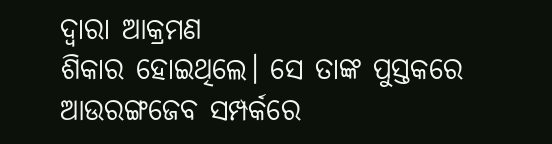ଦ୍ଵାରା ଆକ୍ରମଣ
ଶିକାର ହୋଇଥିଲେ। ସେ ତାଙ୍କ ପୁସ୍ତକରେ ଆଉରଙ୍ଗଜେବ ସମ୍ପର୍କରେ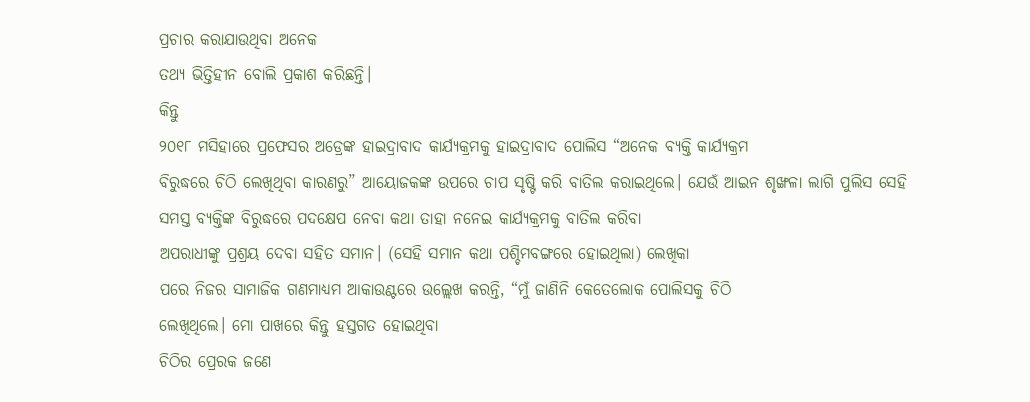ପ୍ରଚାର କରାଯାଉଥିବା ଅନେକ
ତଥ୍ୟ ଭିତ୍ତିହୀନ ବୋଲି ପ୍ରକାଶ କରିଛନ୍ତି।
କିନ୍ତୁ
୨୦୧୮ ମସିହାରେ ପ୍ରଫେସର ଅଡ୍ରେଙ୍କ ହାଇଦ୍ରାବାଦ କାର୍ଯ୍ୟକ୍ରମକୁ ହାଇଦ୍ରାବାଦ ପୋଲିସ “ଅନେକ ବ୍ୟକ୍ତି କାର୍ଯ୍ୟକ୍ରମ
ବିରୁଦ୍ଧରେ ଚିଠି ଲେଖିଥିବା କାରଣରୁ” ଆୟୋଜକଙ୍କ ଉପରେ ଚାପ ସୃଷ୍ଟି କରି ବାତିଲ କରାଇଥିଲେ। ଯେଉଁ ଆଇନ ଶୃଙ୍ଖଳା ଲାଗି ପୁଲିସ ସେହି
ସମସ୍ତ ବ୍ୟକ୍ତିଙ୍କ ବିରୁଦ୍ଧରେ ପଦକ୍ଷେପ ନେବା କଥା ତାହା ନନେଇ କାର୍ଯ୍ୟକ୍ରମକୁ ବାତିଲ କରିବା
ଅପରାଧୀଙ୍କୁ ପ୍ରଶ୍ରୟ ଦେବା ସହିତ ସମାନ। (ସେହି ସମାନ କଥା ପଶ୍ଚିମବଙ୍ଗରେ ହୋଇଥିଲା) ଲେଖିକା
ପରେ ନିଜର ସାମାଜିକ ଗଣମାଧ୍ୟମ ଆକାଉଣ୍ଟରେ ଉଲ୍ଲେଖ କରନ୍ତି, “ମୁଁ ଜାଣିନି କେତେଲୋକ ପୋଲିସକୁ ଚିଠି
ଲେଖିଥିଲେ। ମୋ ପାଖରେ କିନ୍ତୁ ହସ୍ତଗତ ହୋଇଥିବା
ଚିଠିର ପ୍ରେରକ ଜଣେ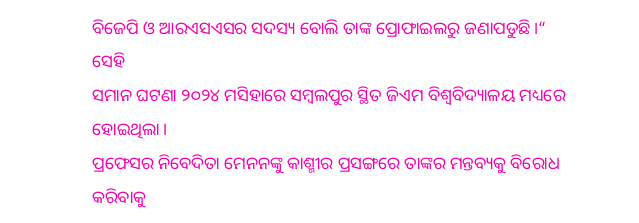ବିଜେପି ଓ ଆରଏସଏସର ସଦସ୍ୟ ବୋଲି ତାଙ୍କ ପ୍ରୋଫାଇଲରୁ ଜଣାପଡୁଛି।“
ସେହି
ସମାନ ଘଟଣା ୨୦୨୪ ମସିହାରେ ସମ୍ବଲପୁର ସ୍ଥିତ ଜିଏମ ବିଶ୍ୱବିଦ୍ୟାଳୟ ମଧ୍ୟରେ ହୋଇଥିଲା।
ପ୍ରଫେସର ନିବେଦିତା ମେନନଙ୍କୁ କାଶ୍ମୀର ପ୍ରସଙ୍ଗରେ ତାଙ୍କର ମନ୍ତବ୍ୟକୁ ବିରୋଧ କରିବାକୁ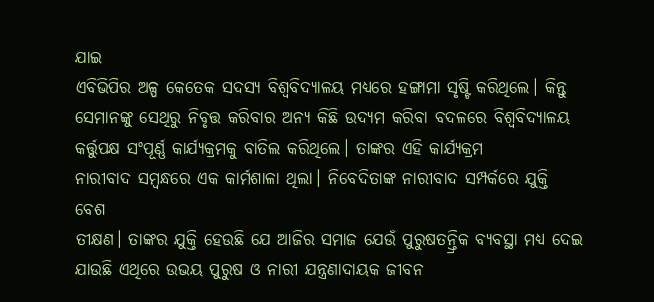ଯାଇ
ଏବିଭିପିର ଅଳ୍ପ କେତେକ ସଦସ୍ୟ ବିଶ୍ୱବିଦ୍ୟାଳୟ ମଧ୍ୟରେ ହଙ୍ଗାମା ସୃଷ୍ଟି କରିଥିଲେ। କିନ୍ତୁ
ସେମାନଙ୍କୁ ସେଥିରୁ ନିବୃତ୍ତ କରିବାର ଅନ୍ୟ କିଛି ଉଦ୍ୟମ କରିବା ବଦଳରେ ବିଶ୍ୱବିଦ୍ୟାଳୟ
କର୍ତ୍ତୁପକ୍ଷ ସଂପୂର୍ଣ୍ଣ କାର୍ଯ୍ୟକ୍ରମକୁ ବାତିଲ କରିଥିଲେ। ତାଙ୍କର ଏହି କାର୍ଯ୍ୟକ୍ରମ
ନାରୀବାଦ ସମ୍ବନ୍ଧରେ ଏକ କାର୍ମଶାଳା ଥିଲା। ନିବେଦିତାଙ୍କ ନାରୀବାଦ ସମ୍ପର୍କରେ ଯୁକ୍ତି ବେଶ
ତୀକ୍ଷଣ। ତାଙ୍କର ଯୁକ୍ତି ହେଉଛି ଯେ ଆଜିର ସମାଜ ଯେଉଁ ପୁରୁଷତନ୍ତ୍ରିକ ବ୍ୟବସ୍ଥା ମଧ୍ୟ ଦେଇ
ଯାଉଛି ଏଥିରେ ଉଭୟ ପୁରୁଷ ଓ ନାରୀ ଯନ୍ତ୍ରଣାଦାୟକ ଜୀବନ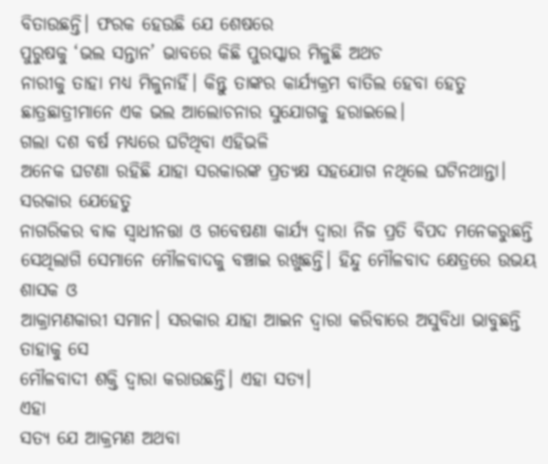ବିତାଉଛନ୍ତି। ଫରକ ହେଉଛି ଯେ ଶେଷରେ
ପୁରୁଷକୁ ‘ଭଲ ସନ୍ତାନ’ ଭାବରେ କିଛି ପୁରସ୍କାର ମିଳୁଛି ଅଥଚ
ନାରୀକୁ ତାହା ମଧ୍ୟ ମିଳୁନାହିଁ। କିନ୍ତୁ ତାଙ୍କର କାର୍ଯ୍ୟକ୍ରମ ବାତିଲ ହେବା ହେତୁ
ଛାତ୍ରଛାତ୍ରୀମାନେ ଏକ ଭଲ ଆଲୋଚନାର ସୁଯୋଗକୁ ହରାଇଲେ।
ଗଲା ଦଶ ବର୍ଷ ମଧ୍ୟରେ ଘଟିଥିବା ଏହିଭଳି
ଅନେକ ଘଟଣା ରହିଛି ଯାହା ସରକାରଙ୍କ ପ୍ରତ୍ଯକ୍ଷ ସହଯୋଗ ନଥିଲେ ଘଟିନଥାନ୍ତା। ସରକାର ଯେହେତୁ
ନାଗରିକର ବାକ ସ୍ଵାଧୀନତ୍ତା ଓ ଗବେଷଣା କାର୍ଯ୍ୟ ଦ୍ଵାରା ନିଜ ପ୍ରତି ବିପଦ ମନେକରୁଛନ୍ତି
ସେଥିଲାଗି ସେମାନେ ମୌଳବାଦକୁ ବଞ୍ଚାଇ ରଖୁଛନ୍ତି। ହିନ୍ଦୁ ମୌଳବାଦ କ୍ଷେତ୍ରରେ ଉଭୟ ଶାସକ ଓ
ଆକ୍ରାମଣକାରୀ ସମାନ। ସରକାର ଯାହା ଆଇନ ଦ୍ଵାରା କରିବାରେ ଅସୁବିଧା ଭାବୁଛନ୍ତି ତାହାକୁ ସେ
ମୌଳବାଦୀ ଶକ୍ତି ଦ୍ଵାରା କରାଉଛନ୍ତି। ଏହା ସତ୍ୟ।
ଏହା
ସତ୍ୟ ଯେ ଆକ୍ରମଣ ଅଥବା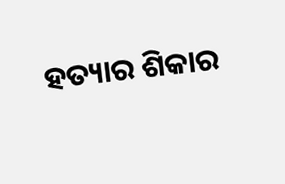ହତ୍ୟାର ଶିକାର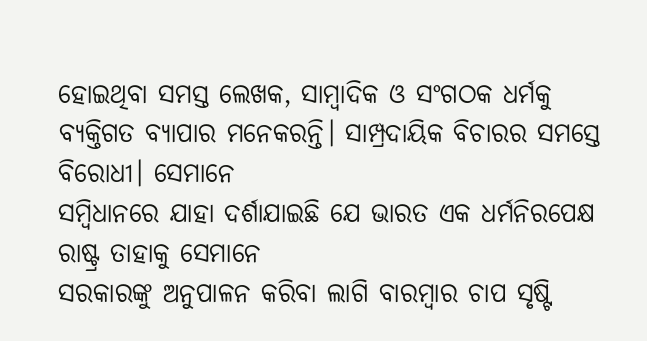ହୋଇଥିବା ସମସ୍ତ ଲେଖକ, ସାମ୍ବାଦିକ ଓ ସଂଗଠକ ଧର୍ମକୁ
ବ୍ୟକ୍ତିଗତ ବ୍ୟାପାର ମନେକରନ୍ତି। ସାମ୍ପ୍ରଦାୟିକ ବିଚାରର ସମସ୍ତେ ବିରୋଧୀ। ସେମାନେ
ସମ୍ବିଧାନରେ ଯାହା ଦର୍ଶାଯାଇଛି ଯେ ଭାରତ ଏକ ଧର୍ମନିରପେକ୍ଷ ରାଷ୍ଟ୍ର ତାହାକୁ ସେମାନେ
ସରକାରଙ୍କୁ ଅନୁପାଳନ କରିବା ଲାଗି ବାରମ୍ବାର ଚାପ ସୃଷ୍ଟି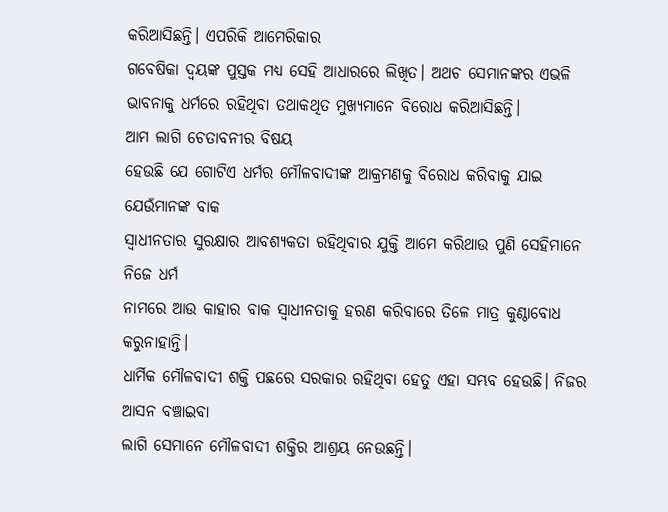କରିଆସିଛନ୍ତି। ଏପରିକି ଆମେରିକାର
ଗବେଷିକା ଦ୍ୱୟଙ୍କ ପୁସ୍ତକ ମଧ୍ୟ ସେହି ଆଧାରରେ ଲିଖିତ। ଅଥଚ ସେମାନଙ୍କର ଏଭଳି ଭାବନାକୁ ଧର୍ମରେ ରହିଥିବା ତଥାକଥିତ ମୁଖ୍ୟମାନେ ବିରୋଧ କରିଆସିଛନ୍ତି।
ଆମ ଲାଗି ଚେତାବନୀର ବିଷୟ
ହେଉଛି ଯେ ଗୋଟିଏ ଧର୍ମର ମୌଳବାଦୀଙ୍କ ଆକ୍ରମଣକୁ ବିରୋଧ କରିବାକୁ ଯାଇ ଯେଉଁମାନଙ୍କ ବାକ
ସ୍ଵାଧୀନତାର ସୁରକ୍ଷାର ଆବଶ୍ୟକତା ରହିଥିବାର ଯୁକ୍ତି ଆମେ କରିଥାଉ ପୁଣି ସେହିମାନେ ନିଜେ ଧର୍ମ
ନାମରେ ଆଉ କାହାର ବାକ ସ୍ଵାଧୀନତାକୁ ହରଣ କରିବାରେ ତିଳେ ମାତ୍ର କୁଣ୍ଠାବୋଧ କରୁନାହାନ୍ତି।
ଧାର୍ମିକ ମୌଳବାଦୀ ଶକ୍ତି ପଛରେ ସରକାର ରହିଥିବା ହେତୁ ଏହା ସମ୍ଭବ ହେଉଛି। ନିଜର ଆସନ ବଞ୍ଚାଇବା
ଲାଗି ସେମାନେ ମୌଳବାଦୀ ଶକ୍ତିର ଆଶ୍ରୟ ନେଉଛନ୍ତି।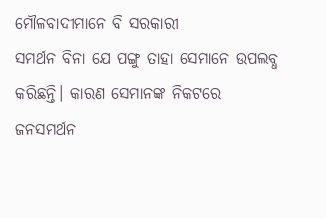ମୌଳବାଦୀମାନେ ବି ସରକାରୀ
ସମର୍ଥନ ବିନା ଯେ ପଙ୍ଗୁ ତାହା ସେମାନେ ଉପଲବ୍ଧ କରିଛନ୍ତି। କାରଣ ସେମାନଙ୍କ ନିକଟରେ ଜନସମର୍ଥନ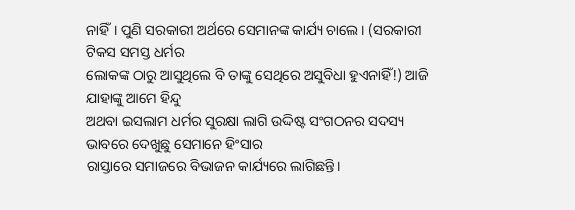ନାହିଁ। ପୁଣି ସରକାରୀ ଅର୍ଥରେ ସେମାନଙ୍କ କାର୍ଯ୍ୟ ଚାଲେ। (ସରକାରୀ ଟିକସ ସମସ୍ତ ଧର୍ମର
ଲୋକଙ୍କ ଠାରୁ ଆସୁଥିଲେ ବି ତାଙ୍କୁ ସେଥିରେ ଅସୁବିଧା ହୁଏନାହିଁ!) ଆଜି ଯାହାଙ୍କୁ ଆମେ ହିନ୍ଦୁ
ଅଥବା ଇସଲାମ ଧର୍ମର ସୁରକ୍ଷା ଲାଗି ଉଦ୍ଦିଷ୍ଟ ସଂଗଠନର ସଦସ୍ୟ ଭାବରେ ଦେଖୁଛୁ ସେମାନେ ହିଂସାର
ରାସ୍ତାରେ ସମାଜରେ ବିଭାଜନ କାର୍ଯ୍ୟରେ ଲାଗିଛନ୍ତି।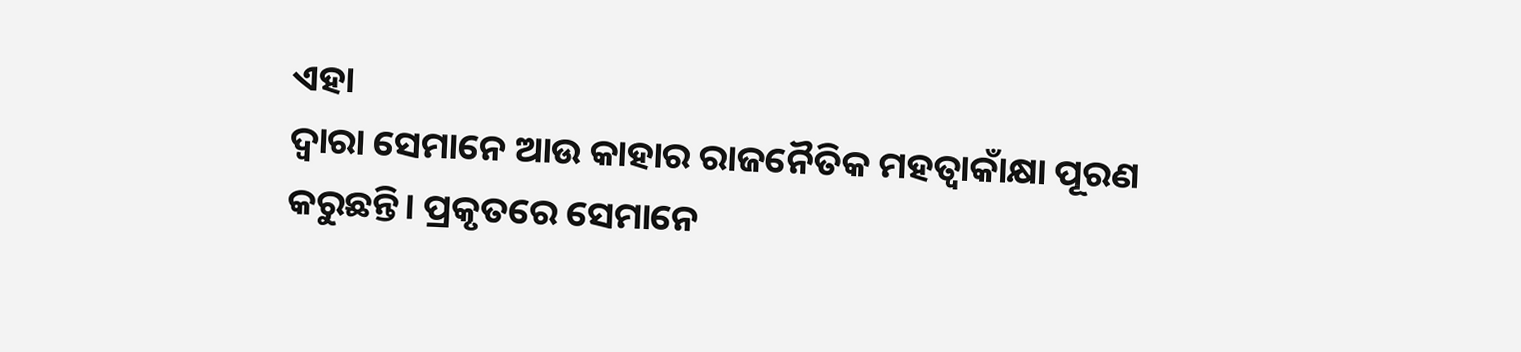ଏହା
ଦ୍ଵାରା ସେମାନେ ଆଉ କାହାର ରାଜନୈତିକ ମହତ୍ଵାକାଁକ୍ଷା ପୂରଣ କରୁଛନ୍ତି। ପ୍ରକୃତରେ ସେମାନେ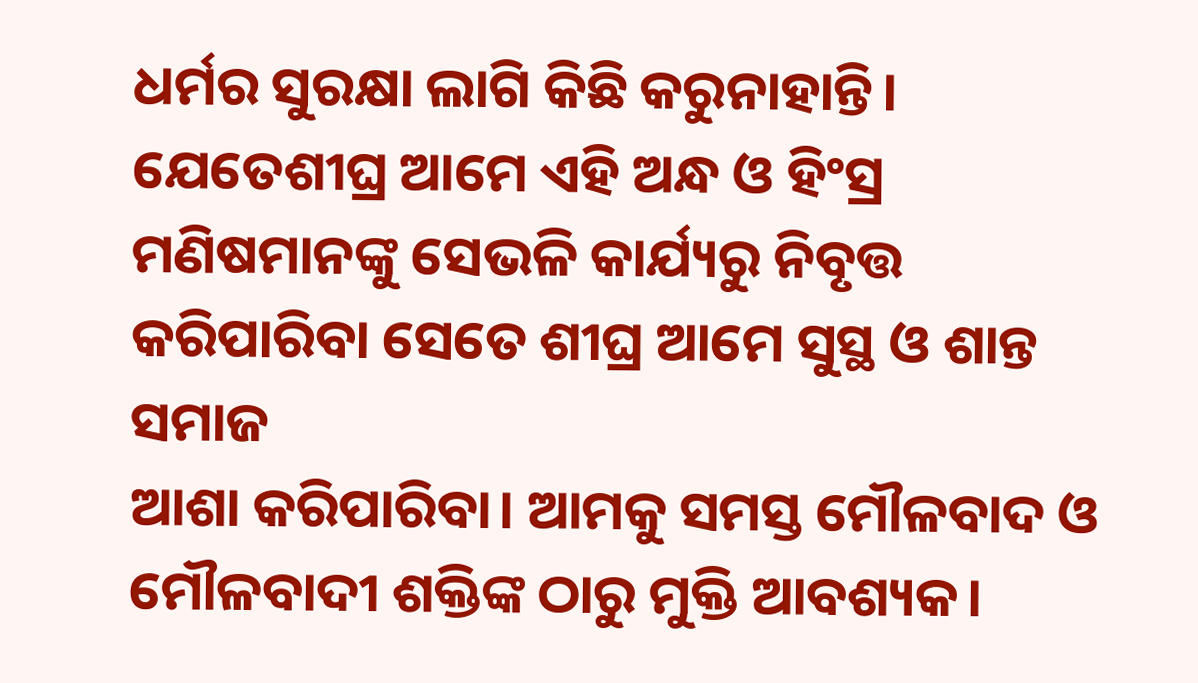ଧର୍ମର ସୁରକ୍ଷା ଲାଗି କିଛି କରୁନାହାନ୍ତି। ଯେତେଶୀଘ୍ର ଆମେ ଏହି ଅନ୍ଧ ଓ ହିଂସ୍ର
ମଣିଷମାନଙ୍କୁ ସେଭଳି କାର୍ଯ୍ୟରୁ ନିବୃତ୍ତ କରିପାରିବା ସେତେ ଶୀଘ୍ର ଆମେ ସୁସ୍ଥ ଓ ଶାନ୍ତ ସମାଜ
ଆଶା କରିପାରିବା। ଆମକୁ ସମସ୍ତ ମୌଳବାଦ ଓ ମୌଳବାଦୀ ଶକ୍ତିଙ୍କ ଠାରୁ ମୁକ୍ତି ଆବଶ୍ୟକ।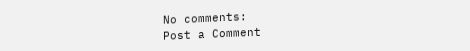No comments:
Post a Comment